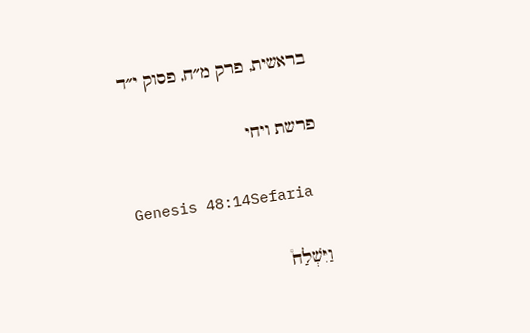בראשית, פרק מ״ח, פסוק י״ד

פרשת ויחי

Genesis 48:14Sefaria

וַיִּשְׁלַח֩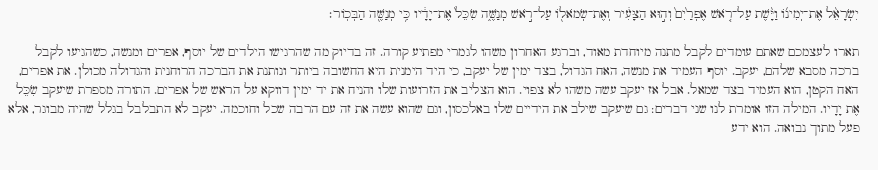יִשְׂרָאֵ֨ל אֶת־יְמִינ֜וֹ וַיָּ֨שֶׁת עַל־רֹ֤אשׁ אֶפְרַ֙יִם֙ וְה֣וּא הַצָּעִ֔יר וְאֶת־שְׂמֹאל֖וֹ עַל־רֹ֣אשׁ מְנַשֶּׁ֑ה שִׂכֵּל֙ אֶת־יָדָ֔יו כִּ֥י מְנַשֶּׁ֖ה הַבְּכֽוֹר׃

תארו לעצמכם שאתם עומדים לקבל מתנה מיוחדת מאוד, וברגע האחרון משהו לגמרי מפתיע קורה. זה בדיוק מה שהרגישו הילדים של יוסף, אפרים ומנשה, כשהגיעו לקבל ברכה מסבא שלהם, יעקב. יוסף העמיד את מנשה, האח הגדול, בצד ימין של יעקב, כי היד הימנית היא החשובה ביותר ונותנת את הברכה הרוחנית והגדולה מכולן. את אפרים, האח הקטן, הוא העמיד בצד שמאל. אבל אז יעקב עשה משהו לא צפוי. הוא הצליב את הזרועות שלו והניח את יד ימין דווקא על הראש של אפרים. התורה מספרת שיעקב שִׂכֵּל אֶת יָדָיו. המילה הזו אומרת לנו שני דברים: גם שיעקב שילב את הידיים שלו באלכסון, וגם שהוא עשה את זה עם הרבה שכל וחוכמה. יעקב לא התבלבל בגלל שהיה מבוגר, אלא פעל מתוך נבואה. הוא ידע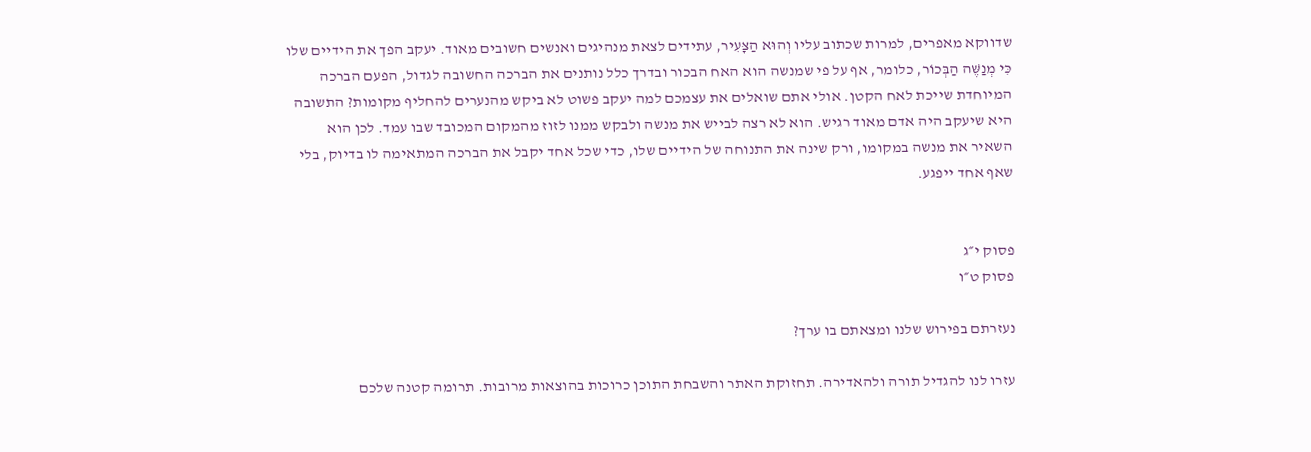שדווקא מאפרים, למרות שכתוב עליו וְהוּא הַצָּעִיר, עתידים לצאת מנהיגים ואנשים חשובים מאוד. יעקב הפך את הידיים שלו כִּי מְנַשֶּׁה הַבְּכוֹר, כלומר, אף על פי שמנשה הוא האח הבכור ובדרך כלל נותנים את הברכה החשובה לגדול, הפעם הברכה המיוחדת שייכת לאח הקטן. אולי אתם שואלים את עצמכם למה יעקב פשוט לא ביקש מהנערים להחליף מקומות? התשובה היא שיעקב היה אדם מאוד רגיש. הוא לא רצה לבייש את מנשה ולבקש ממנו לזוז מהמקום המכובד שבו עמד. לכן הוא השאיר את מנשה במקומו, ורק שינה את התנוחה של הידיים שלו, כדי שכל אחד יקבל את הברכה המתאימה לו בדיוק, בלי שאף אחד ייפגע.


פסוק י״ג
פסוק ט״ו

נעזרתם בפירוש שלנו ומצאתם בו ערך?

עזרו לנו להגדיל תורה ולהאדירה. תחזוקת האתר והשבחת התוכן כרוכות בהוצאות מרובות. תרומה קטנה שלכם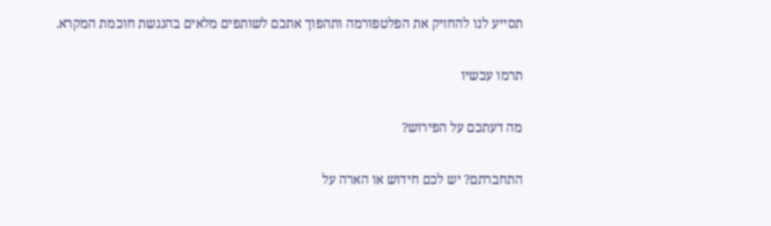תסייע לנו להחזיק את הפלטפורמה ותהפוך אתכם לשותפים מלאים בהנגשת חוכמת המקרא.

תרמו עכשיו

מה דעתכם על הפירוש?

התחברתם? יש לכם חידוש או הארה על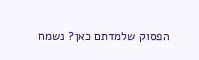הפסוק שלמדתם כאן? נשמח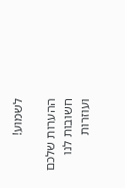לשמוע!

ההערות שלכם חשובות לנו ועוזרות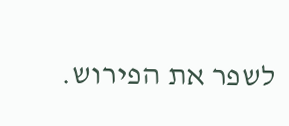לשפר את הפירוש.